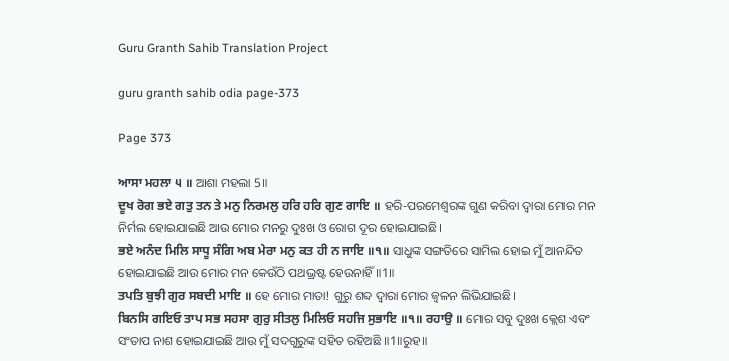Guru Granth Sahib Translation Project

guru granth sahib odia page-373

Page 373

ਆਸਾ ਮਹਲਾ ੫ ॥ ଆଶା ମହଲା 5॥
ਦੂਖ ਰੋਗ ਭਏ ਗਤੁ ਤਨ ਤੇ ਮਨੁ ਨਿਰਮਲੁ ਹਰਿ ਹਰਿ ਗੁਣ ਗਾਇ ॥ ହରି-ପରମେଶ୍ଵରଙ୍କ ଗୁଣ କରିବା ଦ୍ଵାରା ମୋର ମନ ନିର୍ମଲ ହୋଇଯାଇଛି ଆଉ ମୋର ମନରୁ ଦୁଃଖ ଓ ରୋଗ ଦୂର ହୋଇଯାଇଛି।
ਭਏ ਅਨੰਦ ਮਿਲਿ ਸਾਧੂ ਸੰਗਿ ਅਬ ਮੇਰਾ ਮਨੁ ਕਤ ਹੀ ਨ ਜਾਇ ॥੧॥ ସାଧୁଙ୍କ ସଙ୍ଗତିରେ ସାମିଲ ହୋଇ ମୁଁ ଆନନ୍ଦିତ ହୋଇଯାଇଛି ଆଉ ମୋର ମନ କେଉଁଠି ପଥଭ୍ରଷ୍ଟ ହେଉନାହିଁ॥1॥
ਤਪਤਿ ਬੁਝੀ ਗੁਰ ਸਬਦੀ ਮਾਇ ॥ ହେ ମୋର ମାତା! ଗୁରୁ ଶବ୍ଦ ଦ୍ଵାରା ମୋର ଜ୍ଵଳନ ଲିଭିଯାଇଛି।
ਬਿਨਸਿ ਗਇਓ ਤਾਪ ਸਭ ਸਹਸਾ ਗੁਰੁ ਸੀਤਲੁ ਮਿਲਿਓ ਸਹਜਿ ਸੁਭਾਇ ॥੧॥ ਰਹਾਉ ॥ ମୋର ସବୁ ଦୁଃଖ କ୍ଲେଶ ଏବଂ ସଂତାପ ନାଶ ହୋଇଯାଇଛି ଆଉ ମୁଁ ସଦଗୁରୁଙ୍କ ସହିତ ରହିଅଛି ॥1॥ରୁହ॥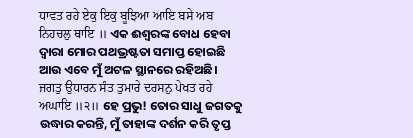ਧਾਵਤ ਰਹੇ ਏਕੁ ਇਕੁ ਬੂਝਿਆ ਆਇ ਬਸੇ ਅਬ ਨਿਹਚਲੁ ਥਾਇ ॥ ଏକ ଈଶ୍ଵରଙ୍କ ବୋଧ ହେବା ଦ୍ଵାରା ମୋର ପଥଭ୍ରଷ୍ଟତା ସମାପ୍ତ ହୋଇଛି ଆଉ ଏବେ ମୁଁ ଅଟଳ ସ୍ଥାନରେ ରହିଅଛି।
ਜਗਤੁ ਉਧਾਰਨ ਸੰਤ ਤੁਮਾਰੇ ਦਰਸਨੁ ਪੇਖਤ ਰਹੇ ਅਘਾਇ ॥੨॥ ହେ ପ୍ରଭୁ! ତୋର ସାଧୁ ଜଗତକୁ ଉଦ୍ଧାର କରନ୍ତି, ମୁଁ ତାହାଙ୍କ ଦର୍ଶନ କରି ତୃପ୍ତ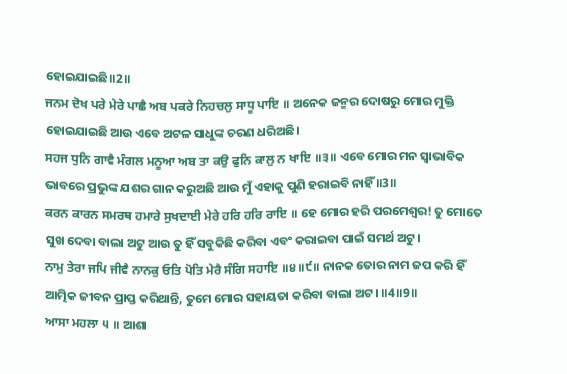ହୋଇଯାଇଛି॥2॥
ਜਨਮ ਦੋਖ ਪਰੇ ਮੇਰੇ ਪਾਛੈ ਅਬ ਪਕਰੇ ਨਿਹਚਲੁ ਸਾਧੂ ਪਾਇ ॥ ଅନେକ ଜନ୍ମର ଦୋଷରୁ ମୋର ମୁକ୍ତି ହୋଇଯାଇଛି ଆଉ ଏବେ ଅଟଳ ସାଧୁଙ୍କ ଚରଣ ଧରିଅଛି।
ਸਹਜ ਧੁਨਿ ਗਾਵੈ ਮੰਗਲ ਮਨੂਆ ਅਬ ਤਾ ਕਉ ਫੁਨਿ ਕਾਲੁ ਨ ਖਾਇ ॥੩॥ ଏବେ ମୋର ମନ ସ୍ଵାଭାବିକ ଭାବରେ ପ୍ରଭୁଙ୍କ ଯଶର ଗାନ କରୁଅଛି ଆଉ ମୁଁ ଏହାକୁ ପୁଣି ହରାଇବି ନାହିଁ ॥3॥
ਕਰਨ ਕਾਰਨ ਸਮਰਥ ਹਮਾਰੇ ਸੁਖਦਾਈ ਮੇਰੇ ਹਰਿ ਹਰਿ ਰਾਇ ॥ ହେ ମୋର ହରି ପରମେଶ୍ଵର! ତୁ ମୋତେ ସୁଖ ଦେବା ବାଲା ଅଟୁ ଆଉ ତୁ ହିଁ ସବୁକିଛି କରିବା ଏବଂ କରାଇବା ପାଇଁ ସମର୍ଥ ଅଟୁ।
ਨਾਮੁ ਤੇਰਾ ਜਪਿ ਜੀਵੈ ਨਾਨਕੁ ਓਤਿ ਪੋਤਿ ਮੇਰੈ ਸੰਗਿ ਸਹਾਇ ॥੪॥੯॥ ନାନକ ତୋର ନାମ ଜପ କରି ହିଁ ଆତ୍ମିକ ଜୀବନ ପ୍ରାପ୍ତ କରିଥାନ୍ତି, ତୁମେ ମୋର ସହାୟତା କରିବା ବାଲା ଅଟ। ॥4॥9॥
ਆਸਾ ਮਹਲਾ ੫ ॥ ଆଶା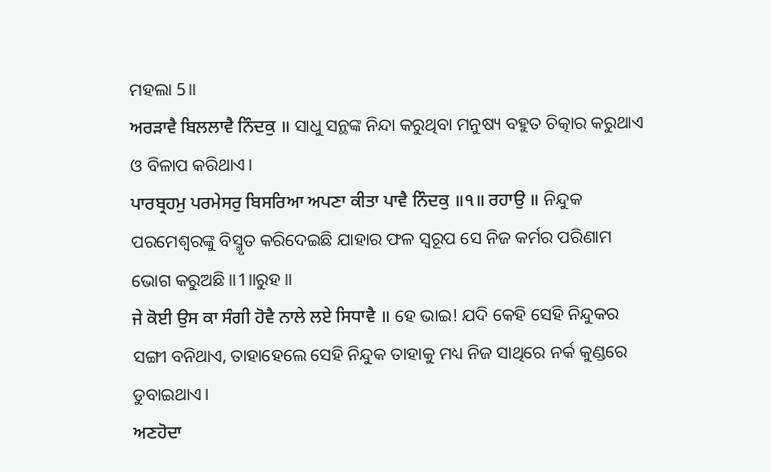ମହଲା 5॥
ਅਰੜਾਵੈ ਬਿਲਲਾਵੈ ਨਿੰਦਕੁ ॥ ସାଧୁ ସନ୍ଥଙ୍କ ନିନ୍ଦା କରୁଥିବା ମନୁଷ୍ୟ ବହୁତ ଚିତ୍କାର କରୁଥାଏ ଓ ବିଳାପ କରିଥାଏ।
ਪਾਰਬ੍ਰਹਮੁ ਪਰਮੇਸਰੁ ਬਿਸਰਿਆ ਅਪਣਾ ਕੀਤਾ ਪਾਵੈ ਨਿੰਦਕੁ ॥੧॥ ਰਹਾਉ ॥ ନିନ୍ଦୁକ ପରମେଶ୍ଵରଙ୍କୁ ବିସ୍ମୃତ କରିଦେଇଛି ଯାହାର ଫଳ ସ୍ୱରୂପ ସେ ନିଜ କର୍ମର ପରିଣାମ ଭୋଗ କରୁଅଛି ॥1॥ରୁହ॥
ਜੇ ਕੋਈ ਉਸ ਕਾ ਸੰਗੀ ਹੋਵੈ ਨਾਲੇ ਲਏ ਸਿਧਾਵੈ ॥ ହେ ଭାଇ! ଯଦି କେହି ସେହି ନିନ୍ଦୁକର ସଙ୍ଗୀ ବନିଥାଏ, ତାହାହେଲେ ସେହି ନିନ୍ଦୁକ ତାହାକୁ ମଧ୍ୟ ନିଜ ସାଥିରେ ନର୍କ କୁଣ୍ଡରେ ଡୁବାଇଥାଏ।
ਅਣਹੋਦਾ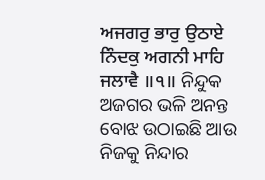ਅਜਗਰੁ ਭਾਰੁ ਉਠਾਏ ਨਿੰਦਕੁ ਅਗਨੀ ਮਾਹਿ ਜਲਾਵੈ ॥੧॥ ନିନ୍ଦୁକ ଅଜଗର ଭଳି ଅନନ୍ତ ବୋଝ ଉଠାଇଛି ଆଉ ନିଜକୁ ନିନ୍ଦାର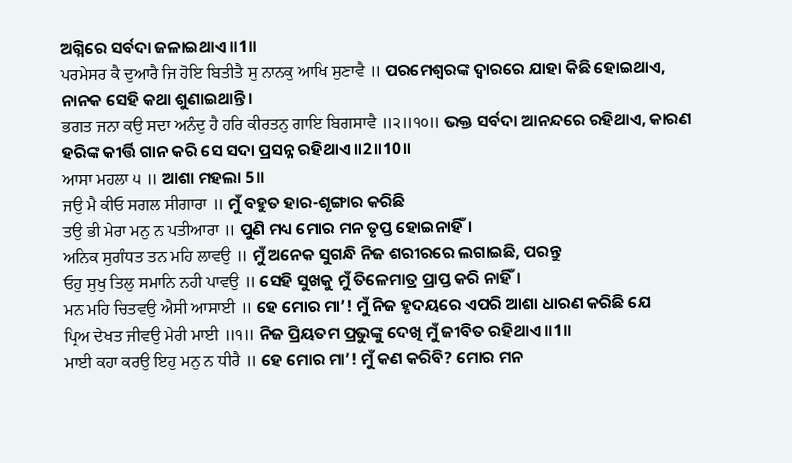ଅଗ୍ନିରେ ସର୍ବଦା ଜଳାଇଥାଏ ॥1॥
ਪਰਮੇਸਰ ਕੈ ਦੁਆਰੈ ਜਿ ਹੋਇ ਬਿਤੀਤੈ ਸੁ ਨਾਨਕੁ ਆਖਿ ਸੁਣਾਵੈ ॥ ପରମେଶ୍ଵରଙ୍କ ଦ୍ଵାରରେ ଯାହା କିଛି ହୋଇଥାଏ, ନାନକ ସେହି କଥା ଶୁଣାଇଥାନ୍ତି।
ਭਗਤ ਜਨਾ ਕਉ ਸਦਾ ਅਨੰਦੁ ਹੈ ਹਰਿ ਕੀਰਤਨੁ ਗਾਇ ਬਿਗਸਾਵੈ ॥੨॥੧੦॥ ଭକ୍ତ ସର୍ବଦା ଆନନ୍ଦରେ ରହିଥାଏ, କାରଣ ହରିଙ୍କ କୀର୍ତ୍ତି ଗାନ କରି ସେ ସଦା ପ୍ରସନ୍ନ ରହିଥାଏ ॥2॥10॥
ਆਸਾ ਮਹਲਾ ੫ ॥ ଆଶା ମହଲା 5॥
ਜਉ ਮੈ ਕੀਓ ਸਗਲ ਸੀਗਾਰਾ ॥ ମୁଁ ବହୁତ ହାର-ଶୃଙ୍ଗାର କରିଛି
ਤਉ ਭੀ ਮੇਰਾ ਮਨੁ ਨ ਪਤੀਆਰਾ ॥ ପୁଣି ମଧ୍ୟ ମୋର ମନ ତୃପ୍ତ ହୋଇନାହିଁ।
ਅਨਿਕ ਸੁਗੰਧਤ ਤਨ ਮਹਿ ਲਾਵਉ ॥ ମୁଁ ଅନେକ ସୁଗନ୍ଧି ନିଜ ଶରୀରରେ ଲଗାଇଛି, ପରନ୍ତୁ
ਓਹੁ ਸੁਖੁ ਤਿਲੁ ਸਮਾਨਿ ਨਹੀ ਪਾਵਉ ॥ ସେହି ସୁଖକୁ ମୁଁ ତିଳେମାତ୍ର ପ୍ରାପ୍ତ କରି ନାହିଁ।
ਮਨ ਮਹਿ ਚਿਤਵਉ ਐਸੀ ਆਸਾਈ ॥ ହେ ମୋର ମା’! ମୁଁ ନିଜ ହୃଦୟରେ ଏପରି ଆଶା ଧାରଣ କରିଛି ଯେ
ਪ੍ਰਿਅ ਦੇਖਤ ਜੀਵਉ ਮੇਰੀ ਮਾਈ ॥੧॥ ନିଜ ପ୍ରିୟତମ ପ୍ରଭୁଙ୍କୁ ଦେଖି ମୁଁ ଜୀବିତ ରହିଥାଏ ॥1॥
ਮਾਈ ਕਹਾ ਕਰਉ ਇਹੁ ਮਨੁ ਨ ਧੀਰੈ ॥ ହେ ମୋର ମା’! ମୁଁ କଣ କରିବି? ମୋର ମନ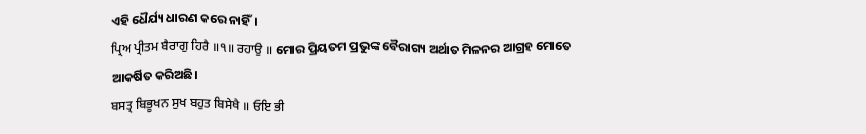ଏହି ଧୈର୍ଯ୍ୟ ଧାରଣ କରେ ନାହିଁ।
ਪ੍ਰਿਅ ਪ੍ਰੀਤਮ ਬੈਰਾਗੁ ਹਿਰੈ ॥੧॥ ਰਹਾਉ ॥ ମୋର ପ୍ରିୟତମ ପ୍ରଭୁଙ୍କ ବୈରାଗ୍ୟ ଅର୍ଥାତ ମିଳନର ଆଗ୍ରହ ମୋତେ ଆକର୍ଷିତ କରିଅଛି।
ਬਸਤ੍ਰ ਬਿਭੂਖਨ ਸੁਖ ਬਹੁਤ ਬਿਸੇਖੈ ॥ ਓਇ ਭੀ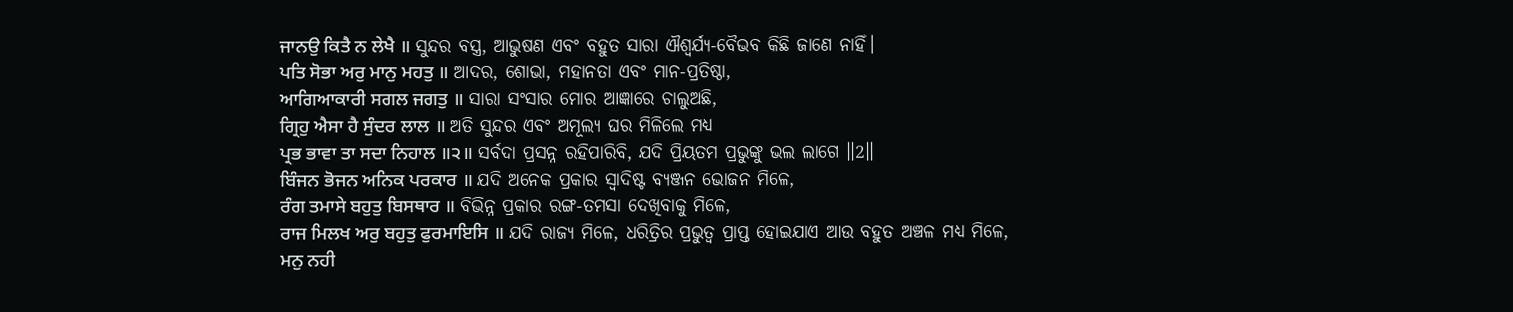ਜਾਨਉ ਕਿਤੈ ਨ ਲੇਖੈ ॥ ସୁନ୍ଦର ବସ୍ତ୍ର, ଆଭୁଷଣ ଏବଂ ବହୁତ ସାରା ଐଶ୍ଵର୍ଯ୍ୟ-ବୈଭବ କିଛି ଜାଣେ ନାହିଁ।
ਪਤਿ ਸੋਭਾ ਅਰੁ ਮਾਨੁ ਮਹਤੁ ॥ ଆଦର, ଶୋଭା, ମହାନତା ଏବଂ ମାନ-ପ୍ରତିଷ୍ଠା,
ਆਗਿਆਕਾਰੀ ਸਗਲ ਜਗਤੁ ॥ ସାରା ସଂସାର ମୋର ଆଜ୍ଞାରେ ଚାଲୁଅଛି,
ਗ੍ਰਿਹੁ ਐਸਾ ਹੈ ਸੁੰਦਰ ਲਾਲ ॥ ଅତି ସୁନ୍ଦର ଏବଂ ଅମୂଲ୍ୟ ଘର ମିଳିଲେ ମଧ୍ୟ
ਪ੍ਰਭ ਭਾਵਾ ਤਾ ਸਦਾ ਨਿਹਾਲ ॥੨॥ ସର୍ବଦା ପ୍ରସନ୍ନ ରହିପାରିବି, ଯଦି ପ୍ରିୟତମ ପ୍ରଭୁଙ୍କୁ ଭଲ ଲାଗେ ॥2॥
ਬਿੰਜਨ ਭੋਜਨ ਅਨਿਕ ਪਰਕਾਰ ॥ ଯଦି ଅନେକ ପ୍ରକାର ସ୍ଵାଦିଷ୍ଟ ବ୍ୟଞ୍ଜନ ଭୋଜନ ମିଳେ,
ਰੰਗ ਤਮਾਸੇ ਬਹੁਤੁ ਬਿਸਥਾਰ ॥ ବିଭିନ୍ନ ପ୍ରକାର ରଙ୍ଗ-ତମସା ଦେଖିବାକୁ ମିଳେ,
ਰਾਜ ਮਿਲਖ ਅਰੁ ਬਹੁਤੁ ਫੁਰਮਾਇਸਿ ॥ ଯଦି ରାଜ୍ୟ ମିଳେ, ଧରିତ୍ରିର ପ୍ରଭୁତ୍ଵ ପ୍ରାପ୍ତ ହୋଇଯାଏ ଆଉ ବହୁତ ଅଞ୍ଚଳ ମଧ୍ୟ ମିଳେ,
ਮਨੁ ਨਹੀ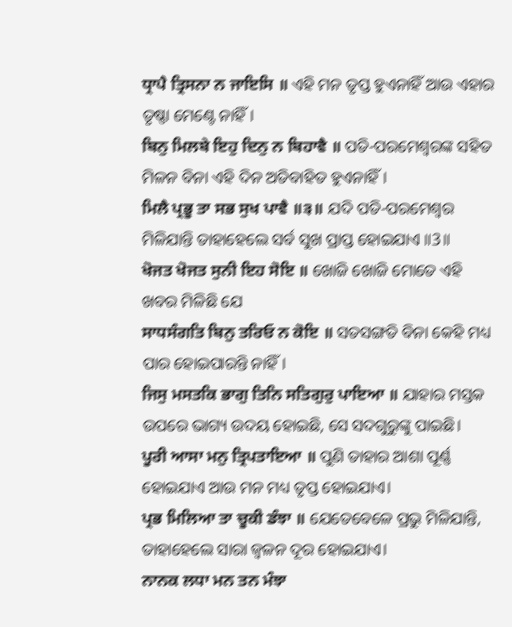ਧ੍ਰਾਪੈ ਤ੍ਰਿਸਨਾ ਨ ਜਾਇਸਿ ॥ ଏହି ମନ ତୃପ୍ତ ହୁଏନାହିଁ ଆଉ ଏହାର ତୃଷ୍ଣା ମେଣ୍ଟେ ନାହିଁ।
ਬਿਨੁ ਮਿਲਬੇ ਇਹੁ ਦਿਨੁ ਨ ਬਿਹਾਵੈ ॥ ପତି-ପରମେଶ୍ଵରଙ୍କ ସହିତ ମିଳନ ବିନା ଏହି ଦିନ ଅତିବାହିତ ହୁଏନାହିଁ।
ਮਿਲੈ ਪ੍ਰਭੂ ਤਾ ਸਭ ਸੁਖ ਪਾਵੈ ॥੩॥ ଯଦି ପତି-ପରମେଶ୍ଵର ମିଳିଯାନ୍ତି ତାହାହେଲେ ସର୍ବ ସୁଖ ପ୍ରାପ୍ତ ହୋଇଯାଏ ॥3॥
ਖੋਜਤ ਖੋਜਤ ਸੁਨੀ ਇਹ ਸੋਇ ॥ ଖୋଜି ଖୋଜି ମୋତେ ଏହି ଖବର ମିଳିଛି ଯେ
ਸਾਧਸੰਗਤਿ ਬਿਨੁ ਤਰਿਓ ਨ ਕੋਇ ॥ ସତସଙ୍ଗତି ବିନା କେହି ମଧ୍ୟ ପାର ହୋଇପାରନ୍ତି ନାହିଁ।
ਜਿਸੁ ਮਸਤਕਿ ਭਾਗੁ ਤਿਨਿ ਸਤਿਗੁਰੁ ਪਾਇਆ ॥ ଯାହାର ମସ୍ତକ ଉପରେ ଭାଗ୍ୟ ଉଦୟ ହୋଇଛି, ସେ ସଦଗୁରୁଙ୍କୁ ପାଇଛି।
ਪੂਰੀ ਆਸਾ ਮਨੁ ਤ੍ਰਿਪਤਾਇਆ ॥ ପୁଣି ତାହାର ଆଶା ପୂର୍ଣ୍ଣ ହୋଇଯାଏ ଆଉ ମନ ମଧ୍ୟ ତୃପ୍ତ ହୋଇଯାଏ।
ਪ੍ਰਭ ਮਿਲਿਆ ਤਾ ਚੂਕੀ ਡੰਝਾ ॥ ଯେତେବେଳେ ପ୍ରଭୁ ମିଳିଯାନ୍ତି, ତାହାହେଲେ ସାରା ଜ୍ଵଳନ ଦୂର ହୋଇଯାଏ।
ਨਾਨਕ ਲਧਾ ਮਨ ਤਨ ਮੰਝਾ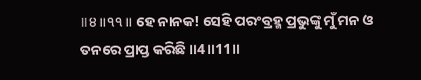॥੪॥੧੧॥ ହେ ନାନକ! ସେହି ପରଂବ୍ରହ୍ମ ପ୍ରଭୁଙ୍କୁ ମୁଁ ମନ ଓ ତନରେ ପ୍ରାପ୍ତ କରିଛି ॥4॥11॥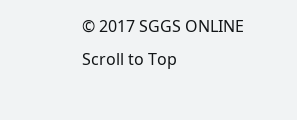© 2017 SGGS ONLINE
Scroll to Top